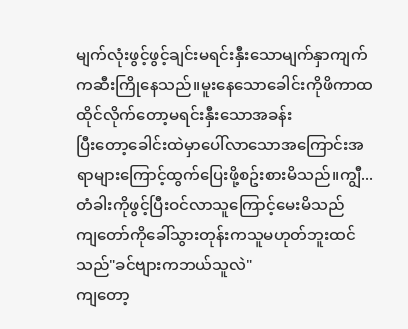မျက်လုံးဖွင့်ဖွင့်ချင်းမရင်းနှီးသောမျက်နှာကျက်ကဆီးကြိုနေသည်။မူးနေသောခေါင်းကိုဖိကာထထိုင်လိုက်တော့မရင်းနှီးသောအခန်း
ပြီးတော့ခေါင်းထဲမှာပေါ်လာသောအကြောင်းအရာများကြောင့်ထွက်ပြေးဖို့စဥ်းစားမိသည်။ကျွီ...
တံခါးကိုဖွင့်ပြီးဝင်လာသူကြောင့်မေးမိသည်
ကျတော်ကိုခေါ်သွားတုန်းကသူမဟုတ်ဘူးထင်သည်"ခင်ဗျားကဘယ်သူလဲ"
ကျတော့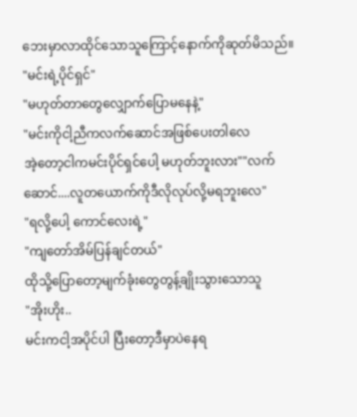ဘေးမှာလာထိုင်သောသူကြောင့်နောက်ကိုဆုတ်မိသည်။
"မင်းရဲ့ပိုင်ရှင်"
"မဟုတ်တာတွေလျှောက်ပြောမနေနဲ့"
"မင်းကိုငါ့ညီကလက်ဆောင်အဖြစ်ပေးတါလေ
အဲ့တော့ငါကမင်းပိုင်ရှင်ပေါ့ မဟုတ်ဘူးလား""လက်ဆောင်....လူတယောက်ကိုဒီလိုလုပ်လို့မရဘူးလေ"
"ရလို့ပေါ့ ကောင်လေးရဲ့"
"ကျတော်အိမ်ပြန်ချင်တယ်"
ထိုသို့ပြောတော့မျက်ခုံးတွေတွန့်ချိုးသွားသောသူ
"အိုးဟိုး..
မင်းကငါ့အပိုင်ပါ ပြီးတော့ဒီမှာပဲနေရ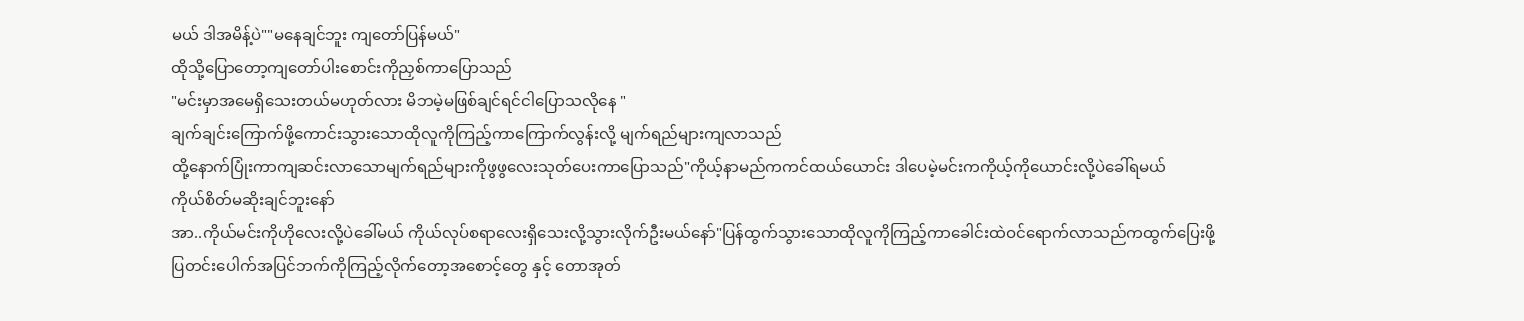မယ် ဒါအမိန့်ပဲ""မနေချင်ဘူး ကျတော်ပြန်မယ်"
ထိုသို့ပြောတော့ကျတော်ပါးစောင်းကိုညှစ်ကာပြောသည်
"မင်းမှာအမေရှိသေးတယ်မဟုတ်လား မိဘမဲ့မဖြစ်ချင်ရင်ငါပြောသလိုနေ "
ချက်ချင်းကြောက်ဖို့ကောင်းသွားသောထိုလူကိုကြည့်ကာကြောက်လွန်းလို့ မျက်ရည်များကျလာသည်
ထို့နောက်ပြုံးကာကျဆင်းလာသောမျက်ရည်များကိုဖွဖွလေးသုတ်ပေးကာပြောသည်"ကိုယ့်နာမည်ကကင်ထယ်ယောင်း ဒါပေမဲ့မင်းကကိုယ့်ကိုယောင်းလို့ပဲခေါ်ရမယ်
ကိုယ်စိတ်မဆိုးချင်ဘူးနော်
အာ..ကိုယ်မင်းကိုဟိုလေးလို့ပဲခေါ်မယ် ကိုယ်လုပ်စရာလေးရှိသေးလို့သွားလိုက်ဦးမယ်နော်"ပြန်ထွက်သွားသောထိုလူကိုကြည့်ကာခေါင်းထဲဝင်ရောက်လာသည်ကထွက်ပြေးဖို့
ပြတင်းပေါက်အပြင်ဘက်ကိုကြည့်လိုက်တော့အစောင့်တွေ နှင့် တောအုတ်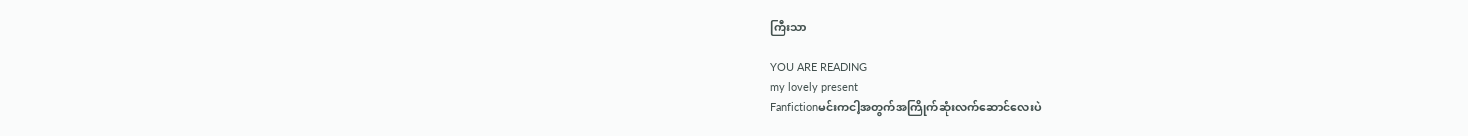ကြီးသာ

YOU ARE READING
my lovely present
Fanfictionမင်းကငါ့အတွက်အကြိုက်ဆုံးလက်ဆောင်လေးပဲ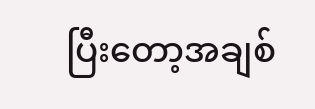ပြီးတော့အချစ်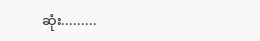ဆုံး.........